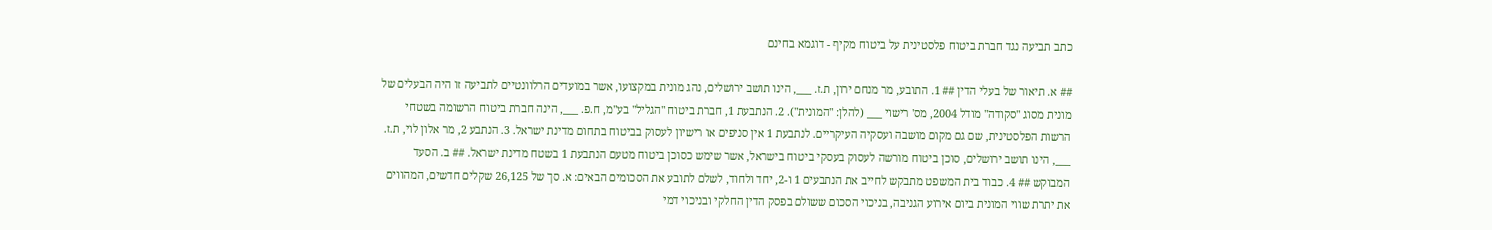כתב תביעה נגד חברת ביטוח פלסטינית על ביטוח מקיף - דוגמא בחינם

## א. תיאור של בעלי הדין ## 1. התובע, מר מנחם ירון, ת.ז. ___, הינו תושב ירושלים, נהג מונית במקצועו, אשר במועדים הרלוונטיים לתביעה זו היה הבעלים של מונית מסוג "סקודה" מודל 2004, מס' רישוי ___ (להלן: "המונית"). 2. הנתבעת 1, חברת ביטוח "הגליל" בע"מ, ח.פ. ___, הינה חברת ביטוח הרשומה בשטחי הרשות הפלסטינית, שם גם מקום מושבה ועסקיה העיקריים. לנתבעת 1 אין סניפים או רישיון לעסוק בביטוח בתחום מדינת ישראל. 3. הנתבע 2, מר אלון לוי, ת.ז. ___, הינו תושב ירושלים, סוכן ביטוח מורשה לעסוק בעסקי ביטוח בישראל, אשר שימש כסוכן ביטוח מטעם הנתבעת 1 בשטח מדינת ישראל. ## ב. הסעד המבוקש ## 4. כבוד בית המשפט מתבקש לחייב את הנתבעים 1 ו-2, יחד ולחוד, לשלם לתובע את הסכומים הבאים: א. סך של 26,125 שקלים חדשים, המהווים את יתרת שווי המונית ביום אירוע הגניבה, בניכוי הסכום ששולם בפסק הדין החלקי ובניכוי דמי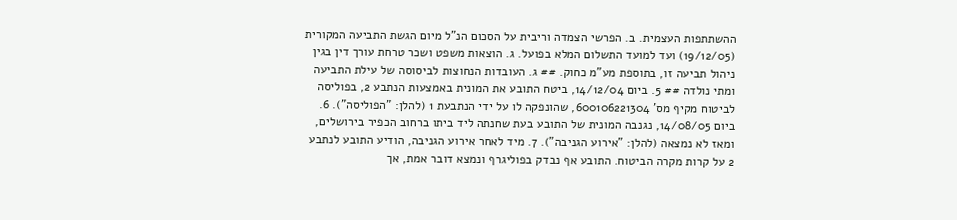ההשתתפות העצמית. ב. הפרשי הצמדה וריבית על הסכום הנ"ל מיום הגשת התביעה המקורית (19/12/05) ועד למועד התשלום המלא בפועל. ג. הוצאות משפט ושכר טרחת עורך דין בגין ניהול תביעה זו, בתוספת מע"מ כחוק. ## ג. העובדות הנחוצות לביסוסה של עילת התביעה ומתי נולדה ## 5. ביום 14/12/04, ביטח התובע את המונית באמצעות הנתבע 2, בפוליסה לביטוח מקיף מס' 600106221304, שהונפקה לו על ידי הנתבעת 1 (להלן: "הפוליסה"). 6. ביום 14/08/05, נגנבה המונית של התובע בעת שחנתה ליד ביתו ברחוב הכפיר בירושלים, ומאז לא נמצאה (להלן: "אירוע הגניבה"). 7. מיד לאחר אירוע הגניבה, הודיע התובע לנתבע 2 על קרות מקרה הביטוח. התובע אף נבדק בפוליגרף ונמצא דובר אמת, אך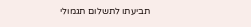תביעתו לתשלום תגמולי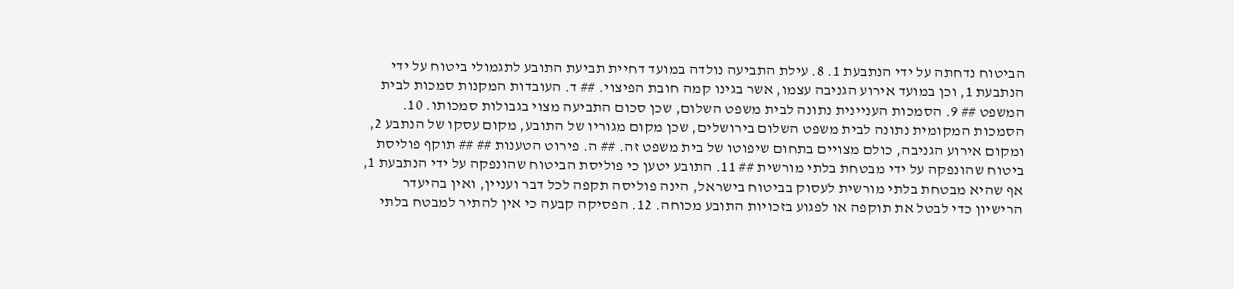הביטוח נדחתה על ידי הנתבעת 1. 8. עילת התביעה נולדה במועד דחיית תביעת התובע לתגמולי ביטוח על ידי הנתבעת 1, וכן במועד אירוע הגניבה עצמו, אשר בגינו קמה חובת הפיצוי. ## ד. העובדות המקנות סמכות לבית המשפט ## 9. הסמכות העניינית נתונה לבית משפט השלום, שכן סכום התביעה מצוי בגבולות סמכותו. 10. הסמכות המקומית נתונה לבית משפט השלום בירושלים, שכן מקום מגוריו של התובע, מקום עסקו של הנתבע 2, ומקום אירוע הגניבה, כולם מצויים בתחום שיפוטו של בית משפט זה. ## ה. פירוט הטענות ## ## תוקף פוליסת ביטוח שהונפקה על ידי מבטחת בלתי מורשית ## 11. התובע יטען כי פוליסת הביטוח שהונפקה על ידי הנתבעת 1, אף שהיא מבטחת בלתי מורשית לעסוק בביטוח בישראל, הינה פוליסה תקפה לכל דבר ועניין, ואין בהיעדר הרישיון כדי לבטל את תוקפה או לפגוע בזכויות התובע מכוחה. 12. הפסיקה קבעה כי אין להתיר למבטח בלתי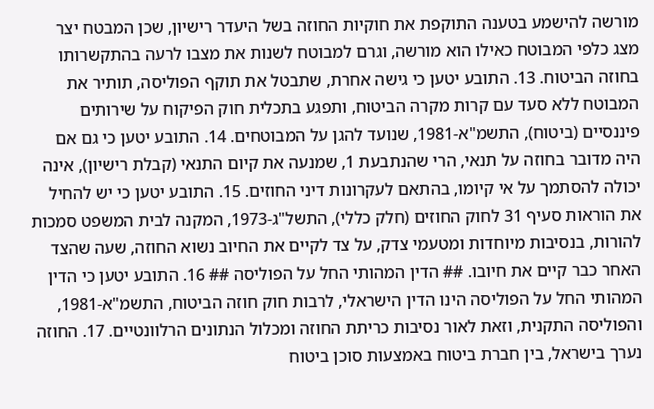מורשה להישמע בטענה התוקפת את חוקיות החוזה בשל היעדר רישיון, שכן המבטח יצר מצג כלפי המבוטח כאילו הוא מורשה, וגרם למבוטח לשנות את מצבו לרעה בהתקשרותו בחוזה הביטוח. 13. התובע יטען כי גישה אחרת, שתבטל את תוקף הפוליסה, תותיר את המבוטח ללא סעד עם קרות מקרה הביטוח, ותפגע בתכלית חוק הפיקוח על שירותים פיננסיים (ביטוח), התשמ"א-1981, שנועד להגן על המבוטחים. 14. התובע יטען כי גם אם היה מדובר בחוזה על תנאי, הרי שהנתבעת 1, שמנעה את קיום התנאי (קבלת רישיון), אינה יכולה להסתמך על אי קיומו, בהתאם לעקרונות דיני החוזים. 15. התובע יטען כי יש להחיל את הוראות סעיף 31 לחוק החוזים (חלק כללי), התשל"ג-1973, המקנה לבית המשפט סמכות להורות, בנסיבות מיוחדות ומטעמי צדק, על צד לקיים את החיוב נשוא החוזה, שעה שהצד האחר כבר קיים את חיובו. ## הדין המהותי החל על הפוליסה ## 16. התובע יטען כי הדין המהותי החל על הפוליסה הינו הדין הישראלי, לרבות חוק חוזה הביטוח, התשמ"א-1981, והפוליסה התקנית, וזאת לאור נסיבות כריתת החוזה ומכלול הנתונים הרלוונטיים. 17. החוזה נערך בישראל, בין חברת ביטוח באמצעות סוכן ביטוח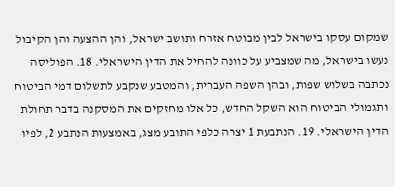שמקום עסקו בישראל לבין מבוטח אזרח ותושב ישראל, והן ההצעה והן הקיבול נעשו בישראל, מה שמצביע על כוונה להחיל את הדין הישראלי. 18. הפוליסה נכתבה בשלוש שפות, ובהן השפה העברית, והמטבע שנקבע לתשלום דמי הביטוח ותגמולי הביטוח הוא השקל החדש, כל אלו מחזקים את המסקנה בדבר תחולת הדין הישראלי. 19. הנתבעת 1 יצרה כלפי התובע מצג, באמצעות הנתבע 2, לפיו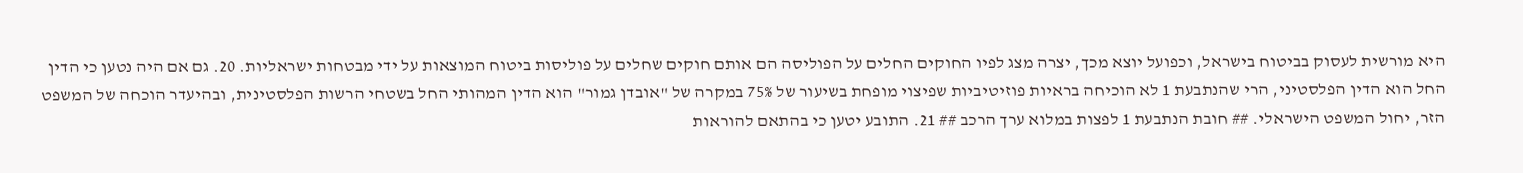היא מורשית לעסוק בביטוח בישראל, וכפועל יוצא מכך, יצרה מצג לפיו החוקים החלים על הפוליסה הם אותם חוקים שחלים על פוליסות ביטוח המוצאות על ידי מבטחות ישראליות. 20. גם אם היה נטען כי הדין החל הוא הדין הפלסטיני, הרי שהנתבעת 1 לא הוכיחה בראיות פוזיטיביות שפיצוי מופחת בשיעור של 75% במקרה של "אובדן גמור" הוא הדין המהותי החל בשטחי הרשות הפלסטינית, ובהיעדר הוכחה של המשפט הזר, יחול המשפט הישראלי. ## חובת הנתבעת 1 לפצות במלוא ערך הרכב ## 21. התובע יטען כי בהתאם להוראות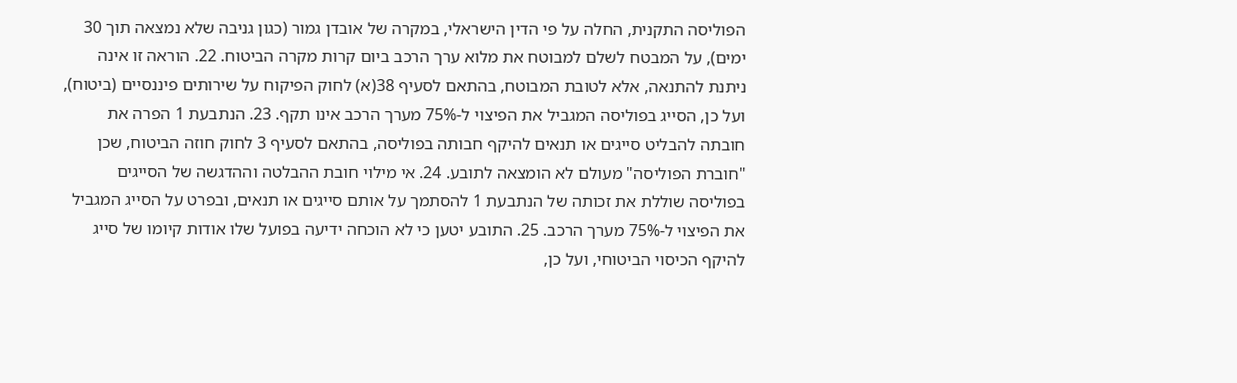הפוליסה התקנית, החלה על פי הדין הישראלי, במקרה של אובדן גמור (כגון גניבה שלא נמצאה תוך 30 ימים), על המבטח לשלם למבוטח את מלוא ערך הרכב ביום קרות מקרה הביטוח. 22. הוראה זו אינה ניתנת להתנאה, אלא לטובת המבוטח, בהתאם לסעיף 38(א) לחוק הפיקוח על שירותים פיננסיים (ביטוח), ועל כן, הסייג בפוליסה המגביל את הפיצוי ל-75% מערך הרכב אינו תקף. 23. הנתבעת 1 הפרה את חובתה להבליט סייגים או תנאים להיקף חבותה בפוליסה, בהתאם לסעיף 3 לחוק חוזה הביטוח, שכן "חוברת הפוליסה" מעולם לא הומצאה לתובע. 24. אי מילוי חובת ההבלטה וההדגשה של הסייגים בפוליסה שוללת את זכותה של הנתבעת 1 להסתמך על אותם סייגים או תנאים, ובפרט על הסייג המגביל את הפיצוי ל-75% מערך הרכב. 25. התובע יטען כי לא הוכחה ידיעה בפועל שלו אודות קיומו של סייג להיקף הכיסוי הביטוחי, ועל כן,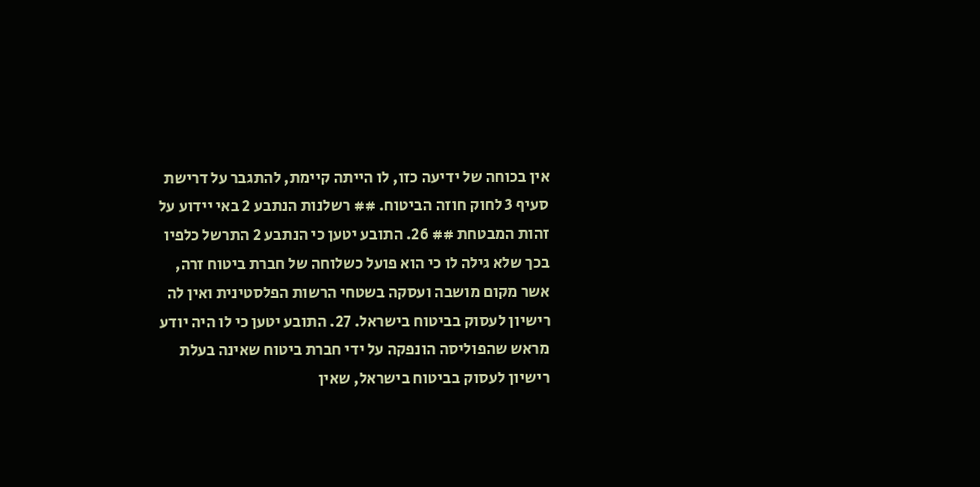אין בכוחה של ידיעה כזו, לו הייתה קיימת, להתגבר על דרישת סעיף 3 לחוק חוזה הביטוח. ## רשלנות הנתבע 2 באי יידוע על זהות המבטחת ## 26. התובע יטען כי הנתבע 2 התרשל כלפיו בכך שלא גילה לו כי הוא פועל כשלוחה של חברת ביטוח זרה, אשר מקום מושבה ועסקה בשטחי הרשות הפלסטינית ואין לה רישיון לעסוק בביטוח בישראל. 27. התובע יטען כי לו היה יודע מראש שהפוליסה הונפקה על ידי חברת ביטוח שאינה בעלת רישיון לעסוק בביטוח בישראל, שאין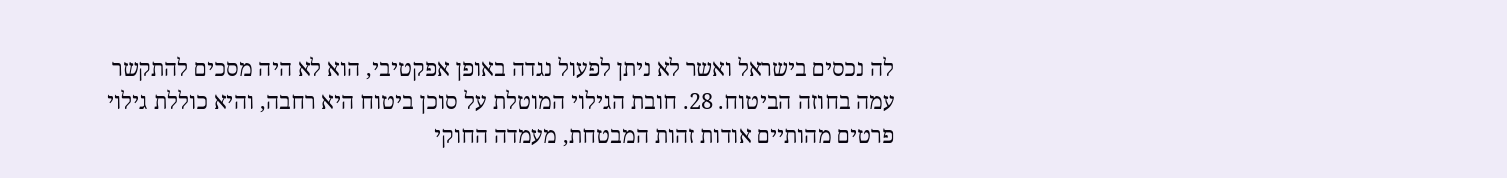לה נכסים בישראל ואשר לא ניתן לפעול נגדה באופן אפקטיבי, הוא לא היה מסכים להתקשר עמה בחוזה הביטוח. 28. חובת הגילוי המוטלת על סוכן ביטוח היא רחבה, והיא כוללת גילוי פרטים מהותיים אודות זהות המבטחת, מעמדה החוקי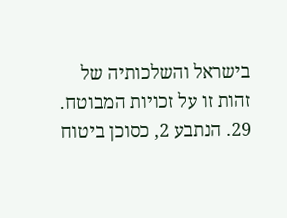בישראל והשלכותיה של זהות זו על זכויות המבוטח. 29. הנתבע 2, כסוכן ביטוח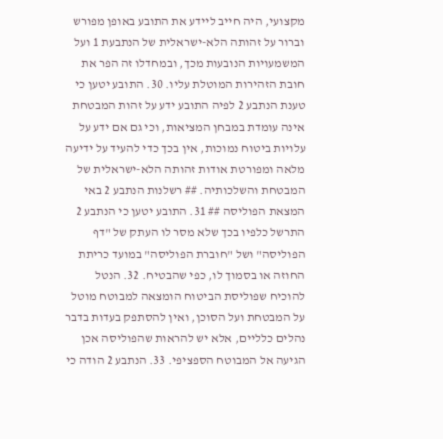מקצועי, היה חייב ליידע את התובע באופן מפורש וברור על זהותה הלא-ישראלית של הנתבעת 1 ועל המשמעויות הנובעות מכך, ובמחדלו זה הפר את חובת הזהירות המוטלת עליו. 30. התובע יטען כי טענת הנתבע 2 לפיה התובע ידע על זהות המבטחת אינה עומדת במבחן המציאות, וכי גם אם ידע על עלויות ביטוח נמוכות, אין בכך כדי להעיד על ידיעה מלאה ומפורטת אודות זהותה הלא-ישראלית של המבטחת והשלכותיה. ## רשלנות הנתבע 2 באי המצאת הפוליסה ## 31. התובע יטען כי הנתבע 2 התרשל כלפיו בכך שלא מסר לו העתק של "דף הפוליסה" ושל "חוברת הפוליסה" במועד כריתת החוזה או בסמוך לו, כפי שהבטיח. 32. הנטל להוכיח שפוליסת הביטוח הומצאה למבוטח מוטל על המבטחת ועל הסוכן, ואין להסתפק בעדות בדבר נהלים כלליים, אלא יש להראות שהפוליסה אכן הגיעה אל המבוטח הספציפי. 33. הנתבע 2 הודה כי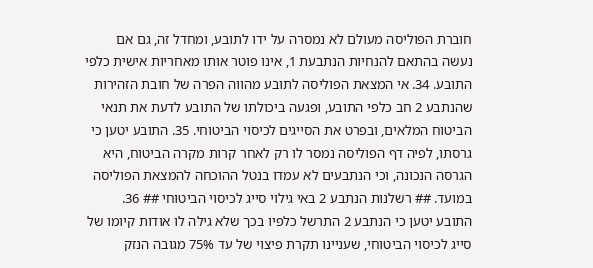חוברת הפוליסה מעולם לא נמסרה על ידו לתובע, ומחדל זה, גם אם נעשה בהתאם להנחיות הנתבעת 1, אינו פוטר אותו מאחריות אישית כלפי התובע. 34. אי המצאת הפוליסה לתובע מהווה הפרה של חובת הזהירות שהנתבע 2 חב כלפי התובע, ופגעה ביכולתו של התובע לדעת את תנאי הביטוח המלאים, ובפרט את הסייגים לכיסוי הביטוחי. 35. התובע יטען כי גרסתו, לפיה דף הפוליסה נמסר לו רק לאחר קרות מקרה הביטוח, היא הגרסה הנכונה, וכי הנתבעים לא עמדו בנטל ההוכחה להמצאת הפוליסה במועד. ## רשלנות הנתבע 2 באי גילוי סייג לכיסוי הביטוחי ## 36. התובע יטען כי הנתבע 2 התרשל כלפיו בכך שלא גילה לו אודות קיומו של סייג לכיסוי הביטוחי, שעניינו תקרת פיצוי של עד 75% מגובה הנזק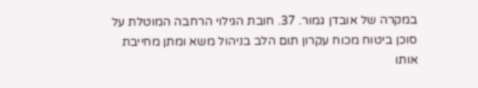במקרה של אובדן גמור. 37. חובת הגילוי הרחבה המוטלת על סוכן ביטוח מכוח עקרון תום הלב בניהול משא ומתן מחייבת אותו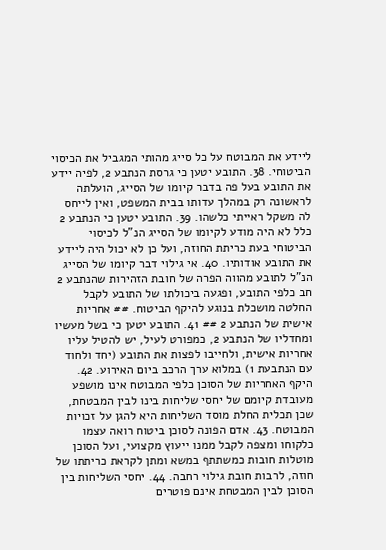ליידע את המבוטח על כל סייג מהותי המגביל את הכיסוי הביטוחי. 38. התובע יטען כי גרסת הנתבע 2, לפיה יידע את התובע בעל פה בדבר קיומו של הסייג, הועלתה לראשונה רק במהלך עדותו בבית המשפט, ואין לייחס לה משקל ראייתי כלשהו. 39. התובע יטען כי הנתבע 2 כלל לא היה מודע לקיומו של הסייג הנ"ל לכיסוי הביטוחי בעת כריתת החוזה, ועל כן לא יכול היה ליידע את התובע אודותיו. 40. אי גילוי דבר קיומו של הסייג הנ"ל לתובע מהווה הפרה של חובת הזהירות שהנתבע 2 חב כלפי התובע, ופגעה ביכולתו של התובע לקבל החלטה מושכלת בנוגע להיקף הביטוח. ## אחריות אישית של הנתבע 2 ## 41. התובע יטען כי בשל מעשיו ומחדליו של הנתבע 2, כמפורט לעיל, יש להטיל עליו אחריות אישית, ולחייבו לפצות את התובע (יחד ולחוד עם הנתבעת 1) במלוא ערך הרכב ביום האירוע. 42. היקף האחריות של הסוכן כלפי המבוטח אינו מושפע מעובדת קיומם של יחסי שליחות בינו לבין המבטחת, שכן תכלית החלת מוסד השליחות היא להגן על זכויות המבוטח. 43. אדם הפונה לסוכן ביטוח רואה עצמו כלקוחו ומצפה לקבל ממנו ייעוץ מקצועי, ועל הסוכן מוטלות חובות כמשתתף במשא ומתן לקראת כריתתו של חוזה, לרבות חובת גילוי רחבה. 44. יחסי השליחות בין הסוכן לבין המבטחת אינם פוטרים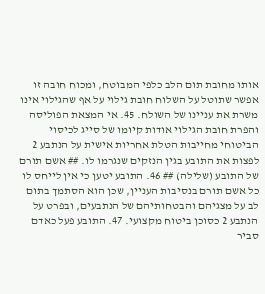אותו מחובת תום הלב כלפי המבוטח, ומכוח חובה זו אפשר שתוטל על השלוח חובת גילוי על אף שהגילוי אינו משרת את עניינו של השולח. 45. אי המצאת הפוליסה והפרת חובת הגילוי אודות קיומו של סייג לכיסוי הביטוחי מחייבות הטלת אחריות אישית על הנתבע 2 לפצות את התובע בגין הנזקים שנגרמו לו. ## אשם תורם של התובע (שלילה) ## 46. התובע יטען כי אין לייחס לו כל אשם תורם בנסיבות העניין, שכן הוא הסתמך בתום לב על מצגיהם והבטחותיהם של הנתבעים, ובפרט על הנתבע 2 כסוכן ביטוח מקצועי. 47. התובע פעל כאדם סביר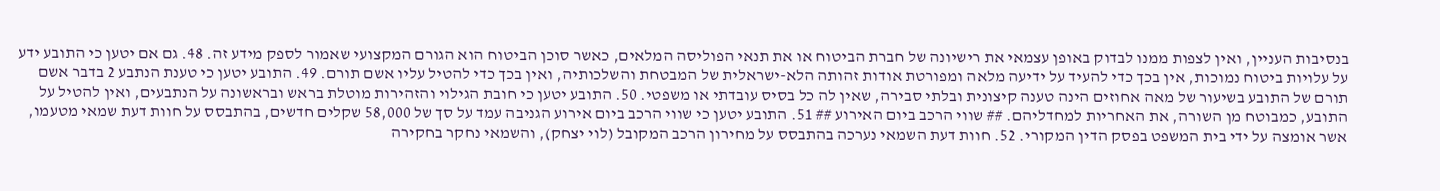בנסיבות העניין, ואין לצפות ממנו לבדוק באופן עצמאי את רישיונה של חברת הביטוח או את תנאי הפוליסה המלאים, כאשר סוכן הביטוח הוא הגורם המקצועי שאמור לספק מידע זה. 48. גם אם יטען כי התובע ידע על עלויות ביטוח נמוכות, אין בכך כדי להעיד על ידיעה מלאה ומפורטת אודות זהותה הלא-ישראלית של המבטחת והשלכותיה, ואין בכך כדי להטיל עליו אשם תורם. 49. התובע יטען כי טענת הנתבע 2 בדבר אשם תורם של התובע בשיעור של מאה אחוזים הינה טענה קיצונית ובלתי סבירה, שאין לה כל בסיס עובדתי או משפטי. 50. התובע יטען כי חובת הגילוי והזהירות מוטלת בראש ובראשונה על הנתבעים, ואין להטיל על התובע, כמבוטח מן השורה, את האחריות למחדליהם. ## שווי הרכב ביום האירוע ## 51. התובע יטען כי שווי הרכב ביום אירוע הגניבה עמד על סך של 58,000 שקלים חדשים, בהתבסס על חוות דעת שמאי מטעמו, אשר אומצה על ידי בית המשפט בפסק הדין המקורי. 52. חוות דעת השמאי נערכה בהתבסס על מחירון הרכב המקובל (לוי יצחק), והשמאי נחקר בחקירה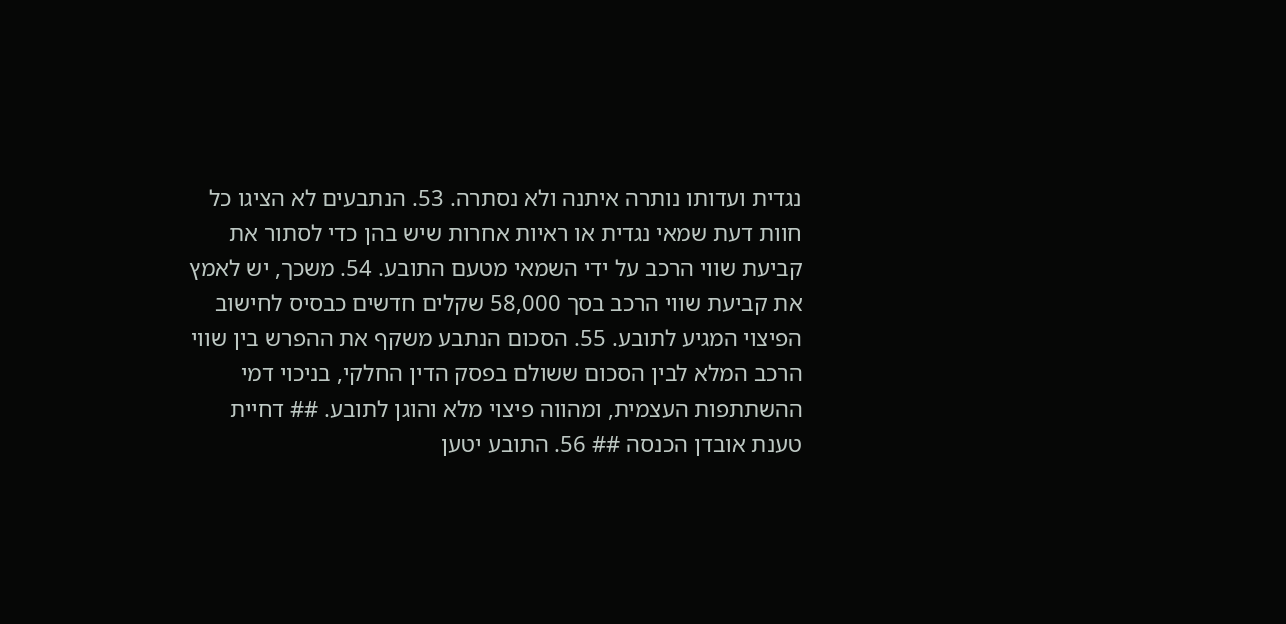נגדית ועדותו נותרה איתנה ולא נסתרה. 53. הנתבעים לא הציגו כל חוות דעת שמאי נגדית או ראיות אחרות שיש בהן כדי לסתור את קביעת שווי הרכב על ידי השמאי מטעם התובע. 54. משכך, יש לאמץ את קביעת שווי הרכב בסך 58,000 שקלים חדשים כבסיס לחישוב הפיצוי המגיע לתובע. 55. הסכום הנתבע משקף את ההפרש בין שווי הרכב המלא לבין הסכום ששולם בפסק הדין החלקי, בניכוי דמי ההשתתפות העצמית, ומהווה פיצוי מלא והוגן לתובע. ## דחיית טענת אובדן הכנסה ## 56. התובע יטען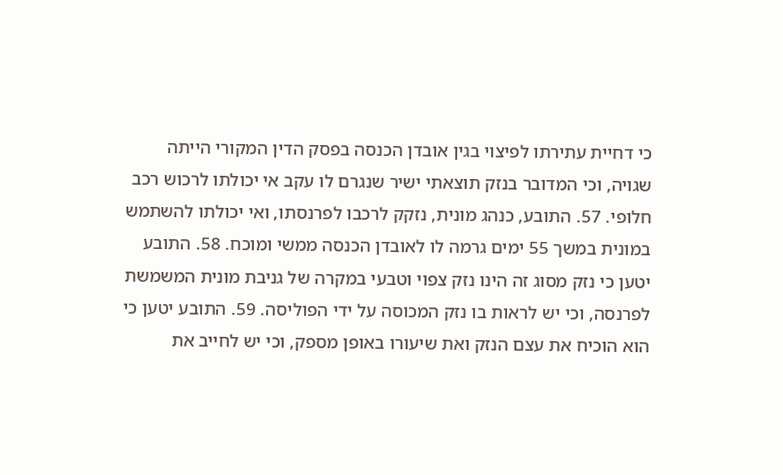כי דחיית עתירתו לפיצוי בגין אובדן הכנסה בפסק הדין המקורי הייתה שגויה, וכי המדובר בנזק תוצאתי ישיר שנגרם לו עקב אי יכולתו לרכוש רכב חלופי. 57. התובע, כנהג מונית, נזקק לרכבו לפרנסתו, ואי יכולתו להשתמש במונית במשך 55 ימים גרמה לו לאובדן הכנסה ממשי ומוכח. 58. התובע יטען כי נזק מסוג זה הינו נזק צפוי וטבעי במקרה של גניבת מונית המשמשת לפרנסה, וכי יש לראות בו נזק המכוסה על ידי הפוליסה. 59. התובע יטען כי הוא הוכיח את עצם הנזק ואת שיעורו באופן מספק, וכי יש לחייב את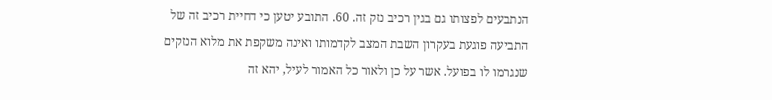הנתבעים לפצותו גם בגין רכיב נזק זה. 60. התובע יטען כי דחיית רכיב זה של התביעה פוגעת בעקרון השבת המצב לקדמותו ואינה משקפת את מלוא הנזקים שנגרמו לו בפועל. אשר על כן ולאור כל האמור לעיל, יהא זה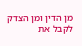מן הדין ומן הצדק לקבל את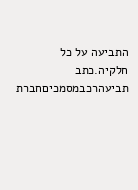התביעה על כל חלקיה.כתב תביעהרכבמסמכיםחברת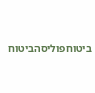ביטוחפוליסהביטוח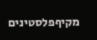מקיףפלסטינים